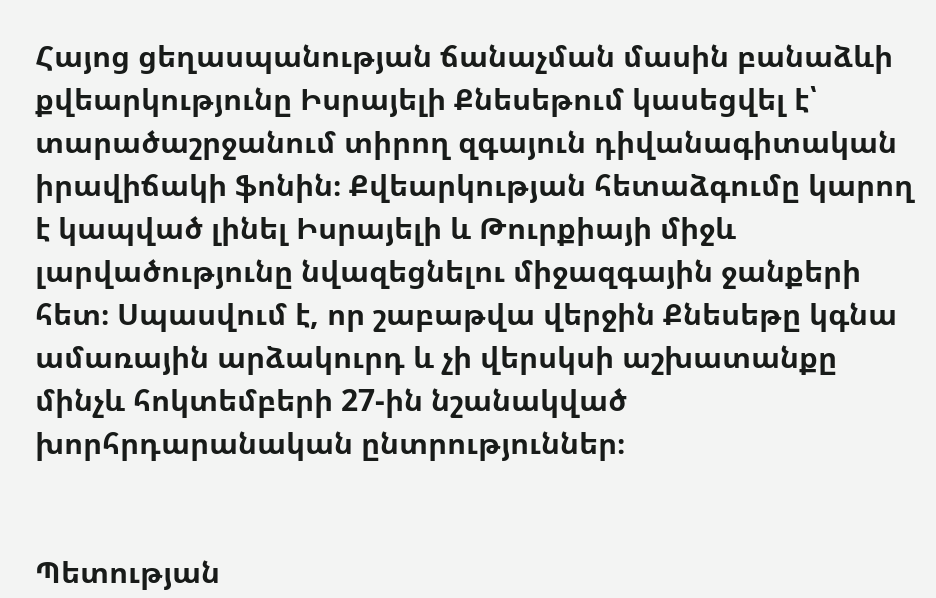Հայոց ցեղասպանության ճանաչման մասին բանաձևի քվեարկությունը Իսրայելի Քնեսեթում կասեցվել է՝ տարածաշրջանում տիրող զգայուն դիվանագիտական իրավիճակի ֆոնին։ Քվեարկության հետաձգումը կարող է կապված լինել Իսրայելի և Թուրքիայի միջև լարվածությունը նվազեցնելու միջազգային ջանքերի հետ։ Սպասվում է, որ շաբաթվա վերջին Քնեսեթը կգնա ամառային արձակուրդ և չի վերսկսի աշխատանքը մինչև հոկտեմբերի 27-ին նշանակված խորհրդարանական ընտրություններ։


Պետության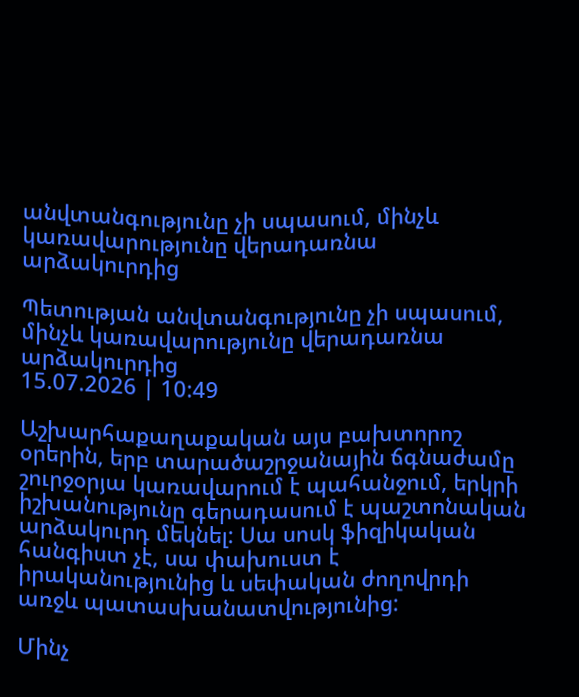անվտանգությունը չի սպասում, մինչև կառավարությունը վերադառնա արձակուրդից

Պետության անվտանգությունը չի սպասում, մինչև կառավարությունը վերադառնա արձակուրդից
15.07.2026 | 10:49

Աշխարհաքաղաքական այս բախտորոշ օրերին, երբ տարածաշրջանային ճգնաժամը շուրջօրյա կառավարում է պահանջում, երկրի իշխանությունը գերադասում է պաշտոնական արձակուրդ մեկնել: Սա սոսկ ֆիզիկական հանգիստ չէ, սա փախուստ է իրականությունից և սեփական ժողովրդի առջև պատասխանատվությունից:

Մինչ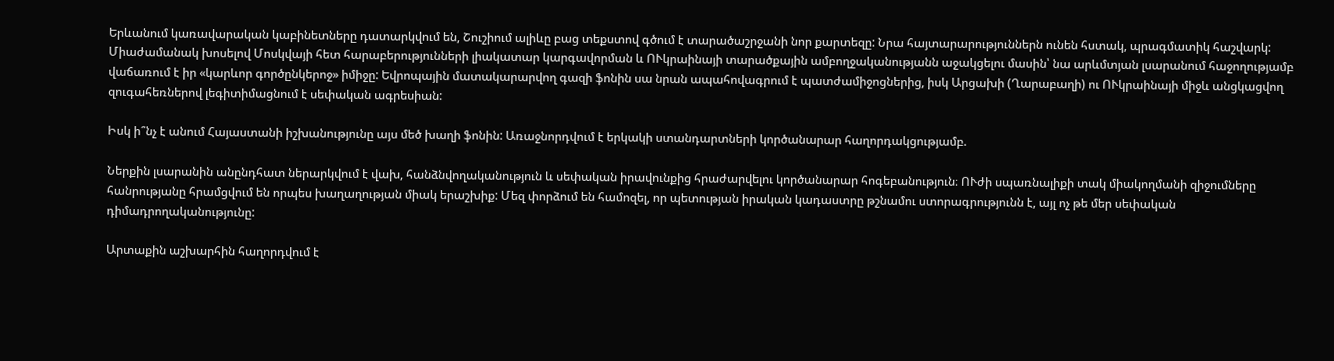Երևանում կառավարական կաբինետները դատարկվում են, Շուշիում ալիևը բաց տեքստով գծում է տարածաշրջանի նոր քարտեզը: Նրա հայտարարություններն ունեն հստակ, պրագմատիկ հաշվարկ: Միաժամանակ խոսելով Մոսկվայի հետ հարաբերությունների լիակատար կարգավորման և ՈՒկրաինայի տարածքային ամբողջականությանն աջակցելու մասին՝ նա արևմտյան լսարանում հաջողությամբ վաճառում է իր «կարևոր գործընկերոջ» իմիջը: Եվրոպային մատակարարվող գազի ֆոնին սա նրան ապահովագրում է պատժամիջոցներից, իսկ Արցախի (Ղարաբաղի) ու ՈՒկրաինայի միջև անցկացվող զուգահեռներով լեգիտիմացնում է սեփական ագրեսիան:

Իսկ ի՞նչ է անում Հայաստանի իշխանությունը այս մեծ խաղի ֆոնին: Առաջնորդվում է երկակի ստանդարտների կործանարար հաղորդակցությամբ.

Ներքին լսարանին անընդհատ ներարկվում է վախ, հանձնվողականություն և սեփական իրավունքից հրաժարվելու կործանարար հոգեբանություն։ ՈՒժի սպառնալիքի տակ միակողմանի զիջումները հանրությանը հրամցվում են որպես խաղաղության միակ երաշխիք: Մեզ փորձում են համոզել, որ պետության իրական կադաստրը թշնամու ստորագրությունն է, այլ ոչ թե մեր սեփական դիմադրողականությունը:

Արտաքին աշխարհին հաղորդվում է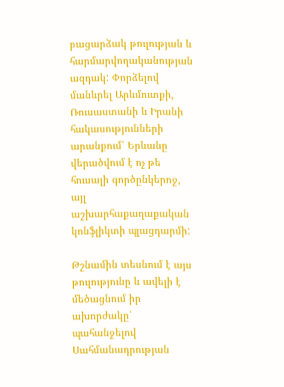բացարձակ թուլության և հարմարվողականության ազդակ: Փորձելով մանևրել Արևմուտքի, Ռուսաստանի և Իրանի հակասությունների արանքում՝ Երևանը վերածվում է ոչ թե հուսալի գործընկերոջ, այլ աշխարհաքաղաքական կոնֆլիկտի պլացդարմի:

Թշնամին տեսնում է այս թուլությունը և ավելի է մեծացնում իր ախորժակը՝ պահանջելով Սահմանադրության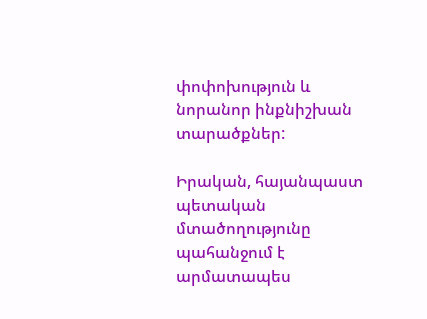փոփոխություն և նորանոր ինքնիշխան տարածքներ:

Իրական, հայանպաստ պետական մտածողությունը պահանջում է արմատապես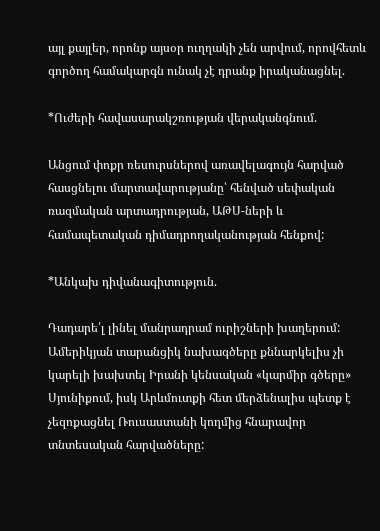այլ քայլեր, որոնք այսօր ուղղակի չեն արվում, որովհետև գործող համակարգն ունակ չէ դրանք իրականացնել.

*Ուժերի հավասարակշռության վերականգնում.

Անցում փոքր ռեսուրսներով առավելագույն հարված հասցնելու մարտավարությանը՝ հենված սեփական ռազմական արտադրության, ԱԹՍ-ների և համապետական դիմադրողականության հենքով:

*Անկախ դիվանագիտություն.

Դադարե՛լ լինել մանրադրամ ուրիշների խաղերում: Ամերիկյան տարանցիկ նախագծերը քննարկելիս չի կարելի խախտել Իրանի կենսական «կարմիր գծերը» Սյունիքում, իսկ Արևմուտքի հետ մերձենալիս պետք է չեզոքացնել Ռուսաստանի կողմից հնարավոր տնտեսական հարվածները: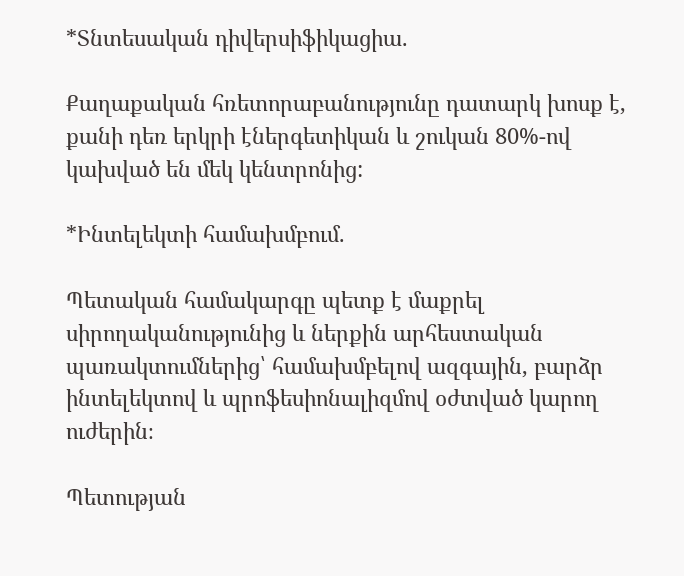*Տնտեսական դիվերսիֆիկացիա.

Քաղաքական հռետորաբանությունը դատարկ խոսք է, քանի դեռ երկրի էներգետիկան և շուկան 80%-ով կախված են մեկ կենտրոնից:

*Ինտելեկտի համախմբում.

Պետական համակարգը պետք է մաքրել սիրողականությունից և ներքին արհեստական պառակտումներից՝ համախմբելով ազգային, բարձր ինտելեկտով և պրոֆեսիոնալիզմով օժտված կարող ուժերին։

Պետության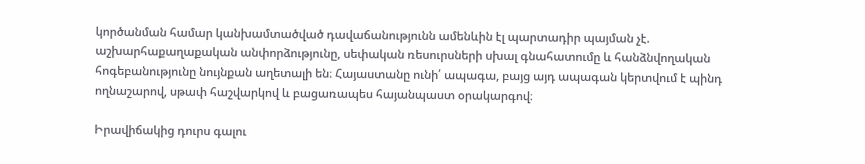կործանման համար կանխամտածված դավաճանությունն ամենևին էլ պարտադիր պայման չէ. աշխարհաքաղաքական անփորձությունը, սեփական ռեսուրսների սխալ գնահատումը և հանձնվողական հոգեբանությունը նույնքան աղետալի են։ Հայաստանը ունի՛ ապագա, բայց այդ ապագան կերտվում է պինդ ողնաշարով, սթափ հաշվարկով և բացառապես հայանպաստ օրակարգով։

Իրավիճակից դուրս գալու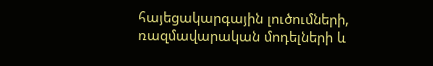հայեցակարգային լուծումների, ռազմավարական մոդելների և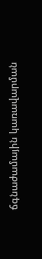ճգնաժամային կառավարման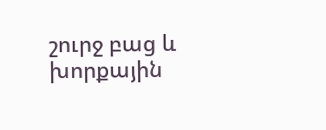շուրջ բաց և խորքային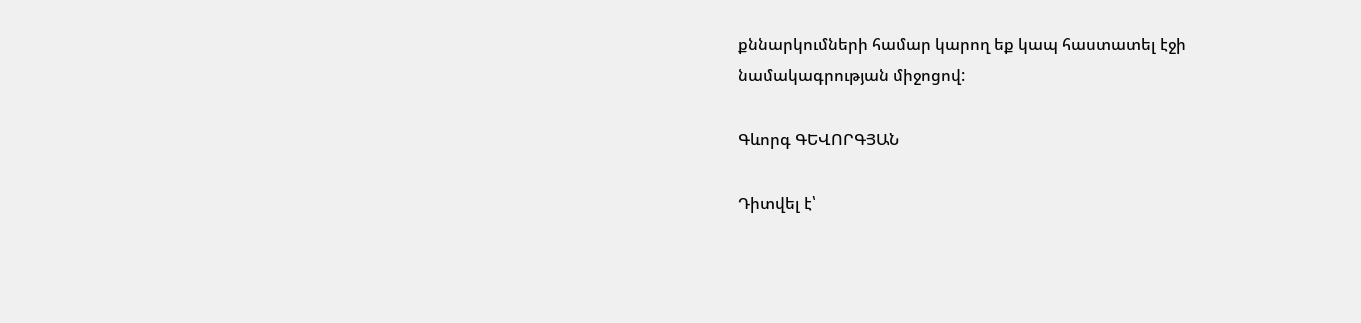քննարկումների համար կարող եք կապ հաստատել էջի նամակագրության միջոցով:

Գևորգ ԳԵՎՈՐԳՅԱՆ

Դիտվել է՝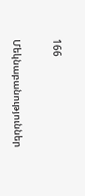166

Մեկնաբանություններ